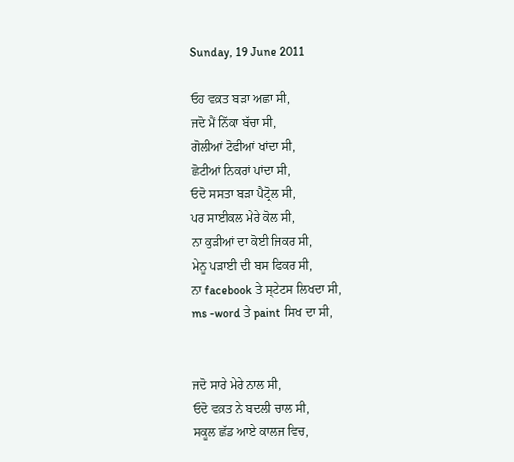Sunday, 19 June 2011

ਓਹ ਵਕ਼ਤ ਬੜਾ ਅਛਾ ਸੀ,
ਜਦੋ ਮੈਂ ਨਿੱਕਾ ਬੱਚਾ ਸੀ,
ਗੋਲੀਆਂ ਟੋਫੀਆਂ ਖਾਂਦਾ ਸੀ,
ਛੋਟੀਆਂ ਨਿਕਰਾਂ ਪਾਂਦਾ ਸੀ,
ਓਦੋ ਸਸਤਾ ਬੜਾ ਪੈਟ੍ਰੋਲ ਸੀ,
ਪਰ ਸਾਈਕਲ ਮੇਰੇ ਕੋਲ ਸੀ,
ਨਾ ਕੁੜੀਆਂ ਦਾ ਕੋਈ ਜਿਕਰ ਸੀ,
ਮੇਨੂ ਪੜਾਈ ਦੀ ਬਸ ਫਿਕਰ ਸੀ,
ਨਾ facebook ਤੇ ਸ੍ਟੇਟਸ ਲਿਖਦਾ ਸੀ,
ms -word ਤੇ paint ਸਿਖ ਦਾ ਸੀ,


ਜਦੋ ਸਾਰੇ ਮੇਰੇ ਨਾਲ ਸੀ,
ਓਦੋ ਵਕ਼ਤ ਨੇ ਬਦਲੀ ਚਾਲ ਸੀ,
ਸਕੂਲ ਛੱਡ ਆਏ ਕਾਲਜ ਵਿਚ,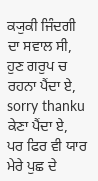ਕ੍ਯੁਕੀ ਜਿੰਦਗੀ ਦਾ ਸਵਾਲ ਸੀ,
ਹੁਣ ਗਰੁਪ ਚ ਰਹਨਾ ਪੈਂਦਾ ਏ,
sorry thanku ਕੇਣਾ ਪੈਂਦਾ ਏ,
ਪਰ ਫਿਰ ਵੀ ਯਾਰ ਮੇਰੇ ਪੁਛ ਦੇ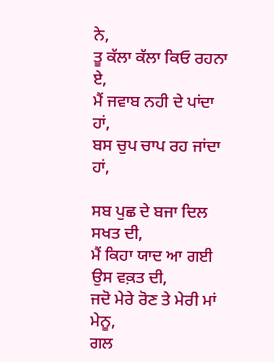ਨੇ,
ਤੂ ਕੱਲਾ ਕੱਲਾ ਕਿਓ ਰਹਨਾ ਏ,
ਮੈਂ ਜਵਾਬ ਨਹੀ ਦੇ ਪਾਂਦਾ ਹਾਂ,
ਬਸ ਚੁਪ ਚਾਪ ਰਹ ਜਾਂਦਾ ਹਾਂ,

ਸਬ ਪੁਛ ਦੇ ਬਜਾ ਦਿਲ ਸਖਤ ਦੀ,
ਮੈਂ ਕਿਹਾ ਯਾਦ ਆ ਗਈ ਉਸ ਵਕ਼ਤ ਦੀ,
ਜਦੋ ਮੇਰੇ ਰੋਣ ਤੇ ਮੇਰੀ ਮਾਂ ਮੇਨੂ,
ਗਲ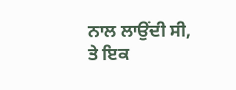ਨਾਲ ਲਾਉਂਦੀ ਸੀ,
ਤੇ ਇਕ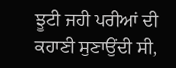ਝੂਟੀ ਜਹੀ ਪਰੀਆਂ ਦੀ ਕਹਾਣੀ ਸੁਣਾਉਂਦੀ ਸੀ,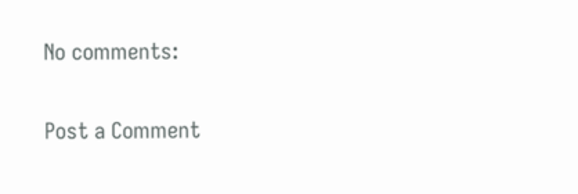No comments:

Post a Comment